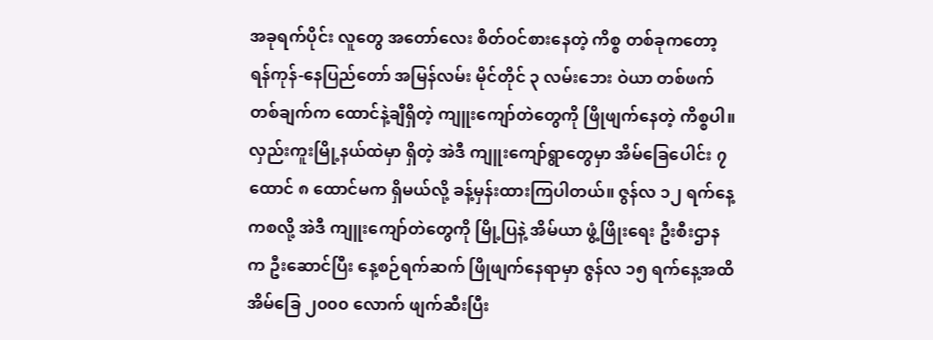အခုရက်ပိုင်း လူတွေ အတော်လေး စိတ်ဝင်စားနေတဲ့ ကိစ္စ တစ်ခုကတော့ ရန်ကုန်-နေပြည်တော် အမြန်လမ်း မိုင်တိုင် ၃ လမ်းဘေး ဝဲယာ တစ်ဖက် တစ်ချက်က ထောင်နဲ့ချီရှိတဲ့ ကျူးကျော်တဲတွေကို ဖြိုဖျက်နေတဲ့ ကိစ္စပါ။ လှည်းကူးမြို့နယ်ထဲမှာ ရှိတဲ့ အဲဒီ ကျူးကျော်ရွာတွေမှာ အိမ်ခြေပေါင်း ၇ ထောင် ၈ ထောင်မက ရှိမယ်လို့ ခန့်မှန်းထားကြပါတယ်။ ဇွန်လ ၁၂ ရက်နေ့ကစလို့ အဲဒီ ကျူးကျော်တဲတွေကို မြို့ပြနဲ့ အိမ်ယာ ဖွံ့ဖြိုးရေး ဦးစီးဌာနက ဦးဆောင်ပြီး နေ့စဉ်ရက်ဆက် ဖြိုဖျက်နေရာမှာ ဇွန်လ ၁၅ ရက်နေ့အထိ အိမ်ခြေ ၂၀၀၀ လောက် ဖျက်ဆီးပြီး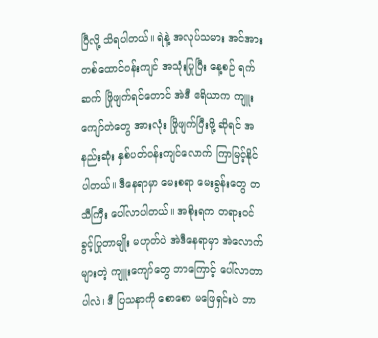ပြီလို့ သိရပါတယ်။ ရဲနဲ့ အလုပ်သမား အင်အား တစ်ထောင်ဝန်းကျင် အသုံးပြုပြီး နေ့စဉ် ရက်ဆက် ဖြိုဖျက်ရင်တောင် အဲဒီ ဧရိယာက ကျူးကျော်တဲတွေ အားလုံး ဖြိုဖျက်ပြီးဖို့ ဆိုရင် အနည်းဆုံး နှစ်ပတ်ဝန်းကျင်လောက် ကြာမြင့်နိုင်ပါတယ်။ ဒီနေရာမှာ မေးစရာ မေးခွန်းတွေ တသီကြီး ပေါ်လာပါတယ်။ အစိုးရက တရားဝင် ခွင့်ပြုတာမျိုး မဟုတ်ပဲ အဲဒီနေရာမှာ အဲလောက်များတဲ့ ကျူးကျော်တွေ ဘာကြောင့် ပေါ်လာတာပါလဲ၊ ဒီ ပြသနာကို စောစော မဖြေရှင်းပဲ ဘာ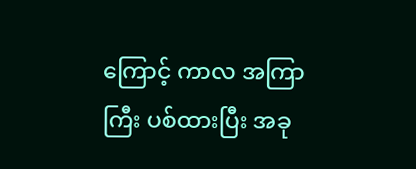ကြောင့် ကာလ အကြာကြီး ပစ်ထားပြီး အခု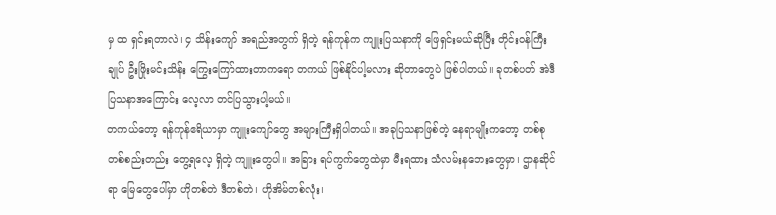မှ ထ ရှင်းရတာလဲ၊ ၄ သိန်းကျော် အရည်အတွက် ရှိတဲ့ ရန်ကုန်က ကျူးပြသနာကို ဖြေရှင်းမယ်ဆိုပြီး တိုင်းဝန်ကြီးချုပ် ဦးဖြိုးမင်းသိန်း ကြွေးကြော်ထားတာကရော တကယ် ဖြစ်နိုင်ပါ့မလား ဆိုတာတွေပဲ ဖြစ်ပါတယ်။ ခုတစ်ပတ် အဲဒီ ပြသနာအကြောင်း လေ့လာ တင်ပြသွားပါ့မယ်။
တကယ်တော့ ရန်ကုန်ဧရိယာမှာ ကျူးကျော်တွေ အများကြီးရှိပါတယ်။ အခုပြသနာဖြစ်တဲ့ နေရာမျိုးကတော့ တစ်စုတစ်စည်းတည်း တွေ့ရလေ့ ရှိတဲ့ ကျူးတွေပါ။ အခြား ရပ်ကွက်တွေထဲမှာ မီးရထား သံလမ်းနဘေးတွေမှာ၊ ဌာနဆိုင်ရာ မြေတွေပေါ်မှာ ဟိုတစ်တဲ ဒီတစ်တဲ၊ ဟိုအိမ်တစ်လုံး၊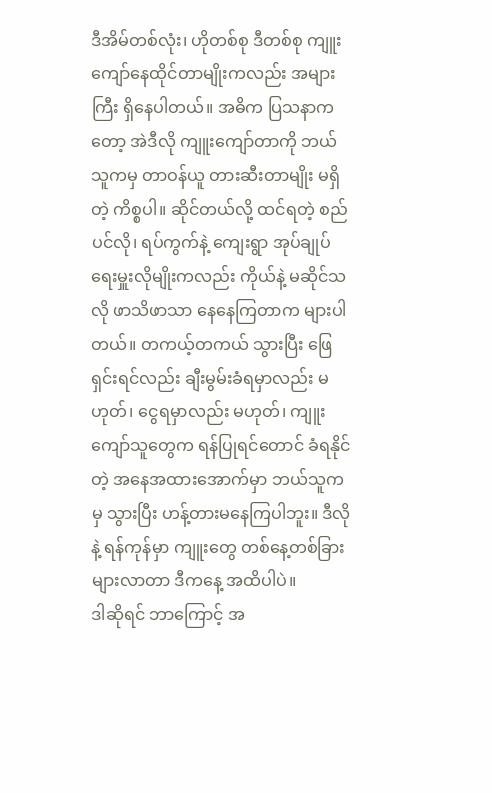ဒီအိမ်တစ်လုံး၊ ဟိုတစ်စု ဒီတစ်စု ကျူးကျော်နေထိုင်တာမျိုးကလည်း အများကြီး ရှိနေပါတယ်။ အဓိက ပြသနာကတော့ အဲဒီလို ကျူးကျော်တာကို ဘယ်သူကမှ တာဝန်ယူ တားဆီးတာမျိုး မရှိတဲ့ ကိစ္စပါ။ ဆိုင်တယ်လို့ ထင်ရတဲ့ စည်ပင်လို၊ ရပ်ကွက်နဲ့ ကျေးရွာ အုပ်ချုပ်ရေးမှူးလိုမျိုးကလည်း ကိုယ်နဲ့ မဆိုင်သလို ဖာသိဖာသာ နေနေကြတာက များပါတယ်။ တကယ့်တကယ် သွားပြီး ဖြေရှင်းရင်လည်း ချီးမွမ်းခံရမှာလည်း မဟုတ်၊ ငွေရမှာလည်း မဟုတ်၊ ကျူးကျော်သူတွေက ရန်ပြုရင်တောင် ခံရနိုင်တဲ့ အနေအထားအောက်မှာ ဘယ်သူကမှ သွားပြီး ဟန့်တားမနေကြပါဘူး။ ဒီလိုနဲ့ ရန်ကုန်မှာ ကျူးတွေ တစ်နေ့တစ်ခြား များလာတာ ဒီကနေ့ အထိပါပဲ။
ဒါဆိုရင် ဘာကြောင့် အ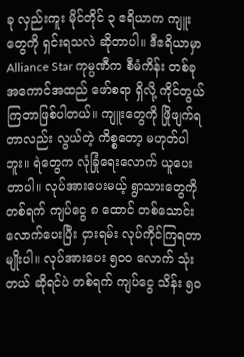ခု လှည်းကူး မိုင်တိုင် ၃ ဧရိယာက ကျူးတွေကို ရှင်းရသလဲ ဆိုတာပါ။ ဒီဧရိယာမှာ Alliance Star ကုမ္ပဏီက စီမံကိန်း တစ်ခု အကောင်အထည် ဖော်စရာ ရှိလို့ ကိုင်တွယ်ကြတာဖြစ်ပါတယ်။ ကျူးတွေကို ဖြိုဖျက်ရတာလည်း လွယ်တဲ့ ကိစ္စတော့ မဟုတ်ပါဘူး။ ရဲတွေက လုံခြုံရေးလောက် ယူပေးတာပါ။ လုပ်အားပေးမယ့် ရွာသားတွေကို တစ်ရက် ကျပ်ငွေ ၈ ထောင် တစ်သောင်းလောက်ပေးပြီး ငှားရမ်း လုပ်ကိုင်ကြရတာမျိုးပါ။ လုပ်အားပေး ၅၀၀ လောက် သုံးတယ် ဆိုရင်ပဲ တစ်ရက် ကျပ်ငွေ သိန်း ၅၀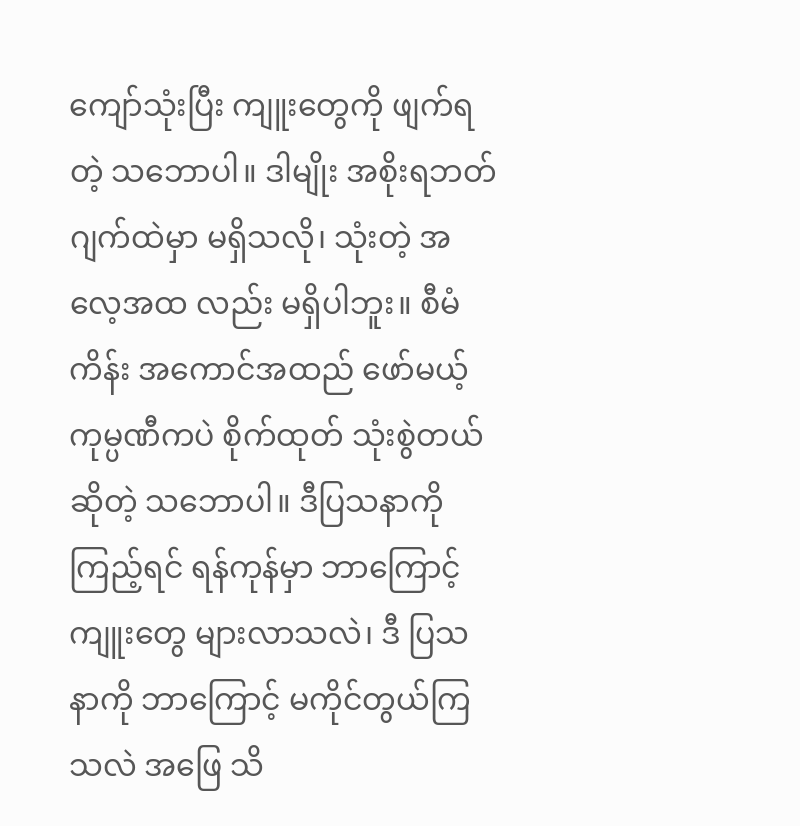ကျော်သုံးပြီး ကျူးတွေကို ဖျက်ရတဲ့ သဘောပါ။ ဒါမျိုး အစိုးရဘတ်ဂျက်ထဲမှာ မရှိသလို၊ သုံးတဲ့ အလေ့အထ လည်း မရှိပါဘူး။ စီမံကိန်း အကောင်အထည် ဖော်မယ့် ကုမ္ပဏီကပဲ စိုက်ထုတ် သုံးစွဲတယ် ဆိုတဲ့ သဘောပါ။ ဒီပြသနာကို ကြည့်ရင် ရန်ကုန်မှာ ဘာကြောင့် ကျူးတွေ များလာသလဲ၊ ဒီ ပြသနာကို ဘာကြောင့် မကိုင်တွယ်ကြသလဲ အဖြေ သိ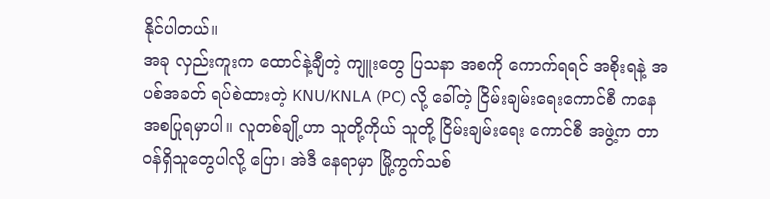နိုင်ပါတယ်။
အခု လှည်းကူးက ထောင်နဲ့ချီတဲ့ ကျူးတွေ ပြသနာ အစကို ကောက်ရရင် အစိုးရနဲ့ အပစ်အခတ် ရပ်စဲထားတဲ့ KNU/KNLA (PC) လို့ ခေါ်တဲ့ ငြိမ်းချမ်းရေးကောင်စီ ကနေ အစပြုရမှာပါ။ လူတစ်ချို့ဟာ သူတို့ကိုယ် သူတို့ ငြိမ်းချမ်းရေး ကောင်စီ အဖွဲ့က တာဝန်ရှိသူတွေပါလို့ ပြော၊ အဲဒီ နေရာမှာ မြို့ကွက်သစ်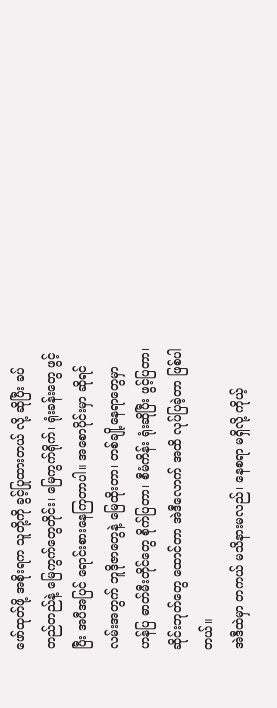ဖော်ထုတ်ဖို့ အစိုးရက သူတို့ကို ခွင့်ပြုထားတယ် လို့ ဆိုပြီး ခပ်တည်တည်နဲ့ မြေကွက်တွေတိုင်း၊ မြေကွက်ရိုက်၊ ရုံးခန်းတွေ ဖွင့်ပြီး အပီအပြင် ရောင်းစားနေကြတာပါ။ အစောပိုင်းမှာ ဆိုရင် လမ်းအတွက် ဘူဒိုဇာတွေနဲ့ မြေထိုးတာ၊ တစ်ချို့နေရာတွေမှာ ဟန်ပြ ဓာတ်မီးတိုင်တွေ စိုက်ပြတာ၊ စီမံကိန်း ရုံးဆိုပြီး ဖွင့်ပြတာ၊ ဆိုင်းဘုတ်တွေ ထောင်တာ အဲဒီလောက် အထိ လုပ်ပြခဲ့တာ ဖြစ်ပါတယ်။
အဲဒီထဲမှာ တကယ် မသိနားမလည်၊ နေစရာ မရှိလို့ ကိုယ့်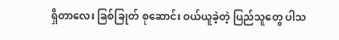ရှိတာလေး ခြစ်ခြုတ် စုဆောင်း ဝယ်ယူခဲ့တဲ့ ပြည်သူတွေ ပါသ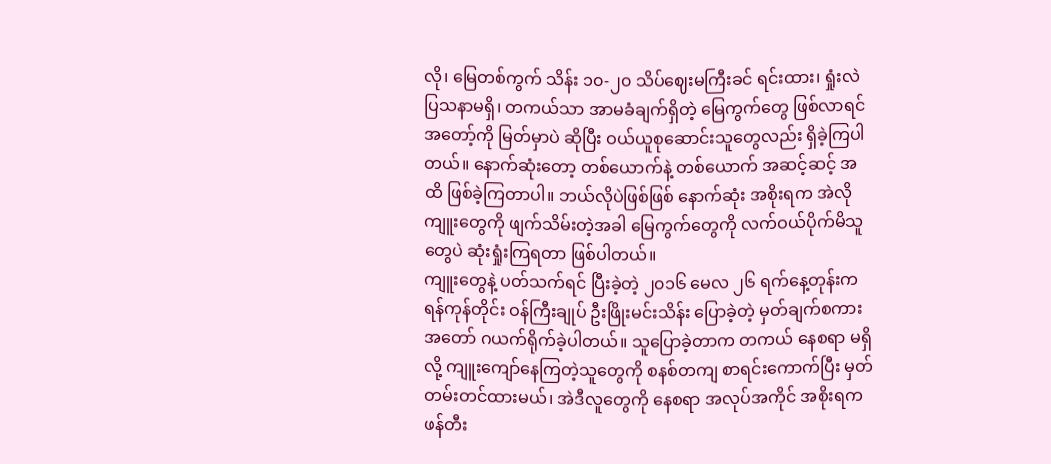လို၊ မြေတစ်ကွက် သိန်း ၁၀-၂၀ သိပ်ဈေးမကြီးခင် ရင်းထား၊ ရှုံးလဲ ပြသနာမရှိ၊ တကယ်သာ အာမခံချက်ရှိတဲ့ မြေကွက်တွေ ဖြစ်လာရင် အတော့်ကို မြတ်မှာပဲ ဆိုပြီး ဝယ်ယူစုဆောင်းသူတွေလည်း ရှိခဲ့ကြပါတယ်။ နောက်ဆုံးတော့ တစ်ယောက်နဲ့ တစ်ယောက် အဆင့်ဆင့် အထိ ဖြစ်ခဲ့ကြတာပါ။ ဘယ်လိုပဲဖြစ်ဖြစ် နောက်ဆုံး အစိုးရက အဲလိုကျူးတွေကို ဖျက်သိမ်းတဲ့အခါ မြေကွက်တွေကို လက်ဝယ်ပိုက်မိသူတွေပဲ ဆုံးရှုံးကြရတာ ဖြစ်ပါတယ်။
ကျူးတွေနဲ့ ပတ်သက်ရင် ပြီးခဲ့တဲ့ ၂၀၁၆ မေလ ၂၆ ရက်နေ့တုန်းက ရန်ကုန်တိုင်း ဝန်ကြီးချုပ် ဦးဖြိုးမင်းသိန်း ပြောခဲ့တဲ့ မှတ်ချက်စကား အတော် ဂယက်ရိုက်ခဲ့ပါတယ်။ သူပြောခဲ့တာက တကယ် နေစရာ မရှိလို့ ကျူးကျော်နေကြတဲ့သူတွေကို စနစ်တကျ စာရင်းကောက်ပြီး မှတ်တမ်းတင်ထားမယ်၊ အဲဒီလူတွေကို နေစရာ အလုပ်အကိုင် အစိုးရက ဖန်တီး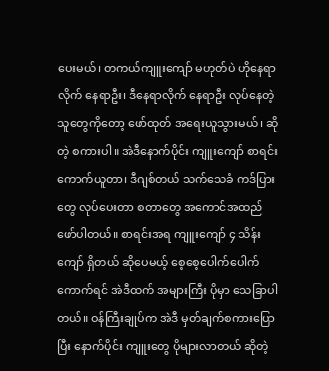ပေးမယ်၊ တကယ်ကျူးကျော် မဟုတ်ပဲ ဟိုနေရာလိုက် နေရာဦး၊ ဒီနေရာလိုက် နေရာဦး လုပ်နေတဲ့သူတွေကိုတော့ ဖော်ထုတ် အရေးယူသွားမယ်၊ ဆိုတဲ့ စကားပါ။ အဲဒီနောက်ပိုင်း ကျူးကျော် စာရင်း ကောက်ယူတာ၊ ဒီဂျစ်တယ် သက်သေခံ ကဒ်ပြားတွေ လုပ်ပေးတာ စတာတွေ အကောင်အထည် ဖော်ပါတယ်။ စာရင်းအရ ကျူးကျော် ၄ သိန်းကျော် ရှိတယ် ဆိုပေမယ့် စေ့စေ့ပေါက်ပေါက် ကောက်ရင် အဲဒီထက် အများကြီး ပိုမှာ သေခြာပါတယ်။ ဝန်ကြီးချုပ်က အဲဒီ မှတ်ချက်စကားပြောပြီး နောက်ပိုင်း ကျူးတွေ ပိုများလာတယ် ဆိုတဲ့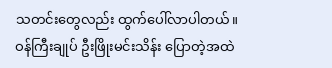သတင်းတွေလည်း ထွက်ပေါ်လာပါတယ်။
ဝန်ကြီးချုပ် ဦးဖြိုးမင်းသိန်း ပြောတဲ့အထဲ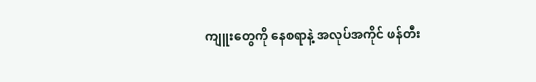ကျူးတွေကို နေစရာနဲ့ အလုပ်အကိုင် ဖန်တီး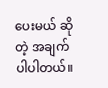ပေးမယ် ဆိုတဲ့ အချက်ပါပါတယ်။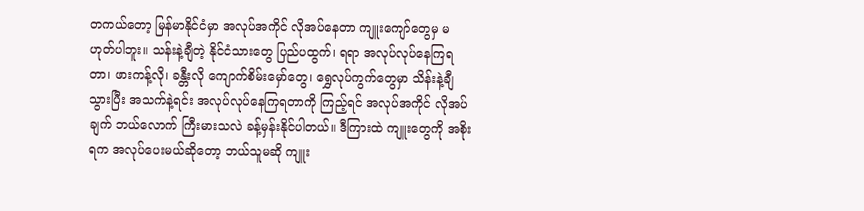တကယ်တော့ မြန်မာနိုင်ငံမှာ အလုပ်အကိုင် လိုအပ်နေတာ ကျူးကျော်တွေမှ မဟုတ်ပါဘူး။ သန်းနဲ့ချီတဲ့ နိုင်ငံသားတွေ ပြည်ပထွက်၊ ရရာ အလုပ်လုပ်နေကြရတာ၊ ဖားကန့်လို၊ ခန္တီးလို ကျောက်စိမ်းမှော်တွေ၊ ရွှေလုပ်ကွက်တွေမှာ သိန်းနဲ့ချီ သွားပြီး အသက်နဲ့ရင်း အလုပ်လုပ်နေကြရတာကို ကြည့်ရင် အလုပ်အကိုင် လိုအပ်ချက် ဘယ်လောက် ကြီးမားသလဲ ခန့်မှန်းနိုင်ပါတယ်။ ဒီကြားထဲ ကျူးတွေကို အစိုးရက အလုပ်ပေးမယ်ဆိုတော့ ဘယ်သူမဆို ကျူး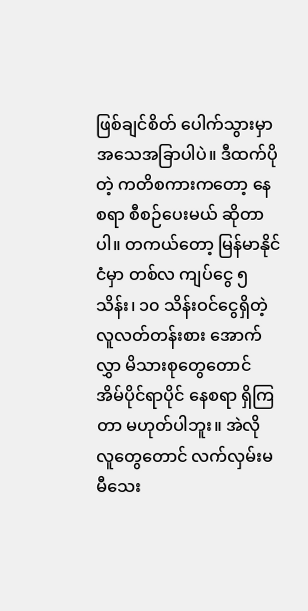ဖြစ်ချင်စိတ် ပေါက်သွားမှာ အသေအခြာပါပဲ။ ဒီထက်ပိုတဲ့ ကတိစကားကတော့ နေစရာ စီစဉ်ပေးမယ် ဆိုတာပါ။ တကယ်တော့ မြန်မာနိုင်ငံမှာ တစ်လ ကျပ်ငွေ ၅ သိန်း၊ ၁၀ သိန်းဝင်ငွေရှိတဲ့ လူလတ်တန်းစား အောက်လွှာ မိသားစုတွေတောင် အိမ်ပိုင်ရာပိုင် နေစရာ ရှိကြတာ မဟုတ်ပါဘူး။ အဲလို လူတွေတောင် လက်လှမ်းမမီသေး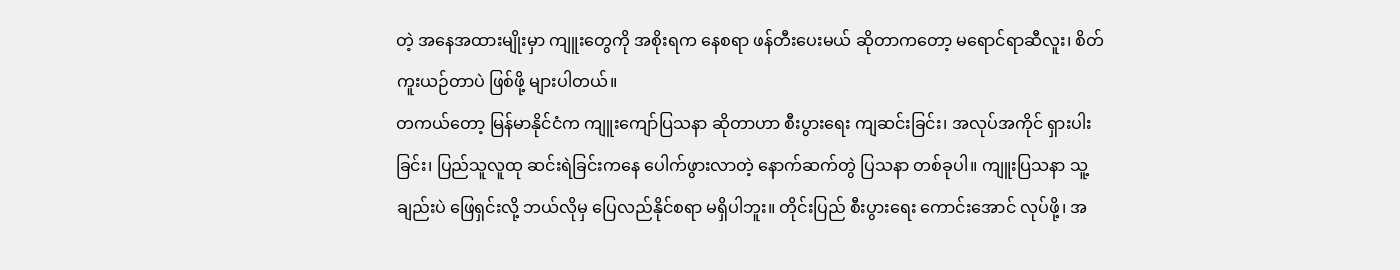တဲ့ အနေအထားမျိုးမှာ ကျူးတွေကို အစိုးရက နေစရာ ဖန်တီးပေးမယ် ဆိုတာကတော့ မရောင်ရာဆီလူး၊ စိတ်ကူးယဉ်တာပဲ ဖြစ်ဖို့ များပါတယ်။
တကယ်တော့ မြန်မာနိုင်ငံက ကျူးကျော်ပြသနာ ဆိုတာဟာ စီးပွားရေး ကျဆင်းခြင်း၊ အလုပ်အကိုင် ရှားပါးခြင်း၊ ပြည်သူလူထု ဆင်းရဲခြင်းကနေ ပေါက်ဖွားလာတဲ့ နောက်ဆက်တွဲ ပြသနာ တစ်ခုပါ။ ကျူးပြသနာ သူ့ချည်းပဲ ဖြေရှင်းလို့ ဘယ်လိုမှ ပြေလည်နိုင်စရာ မရှိပါဘူး။ တိုင်းပြည် စီးပွားရေး ကောင်းအောင် လုပ်ဖို့၊ အ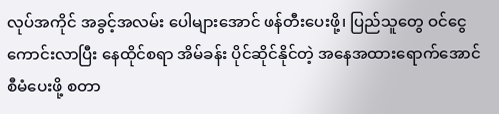လုပ်အကိုင် အခွင့်အလမ်း ပေါများအောင် ဖန်တီးပေးဖို့၊ ပြည်သူတွေ ဝင်ငွေကောင်းလာပြီး နေထိုင်စရာ အိမ်ခန်း ပိုင်ဆိုင်နိုင်တဲ့ အနေအထားရောက်အောင် စီမံပေးဖို့ စတာ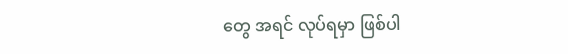တွေ အရင် လုပ်ရမှာ ဖြစ်ပါ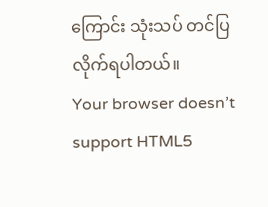ကြောင်း သုံးသပ် တင်ပြလိုက်ရပါတယ်။
Your browser doesn’t support HTML5